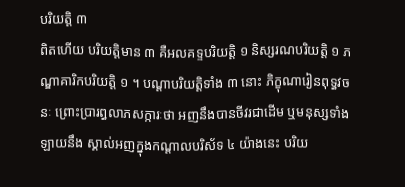បរិយត្តិ ៣
ពិតហើយ បរិយត្តិមាន ៣ គឺអលគទ្ទបរិយត្តិ ១ និស្សរណបរិយត្តិ ១ ភណ្ឌាគារិកបរិយត្តិ ១ ។ បណ្តាបរិយត្តិទាំង ៣ នោះ ភិក្ខុណារៀនពុទ្ធវចនៈ ព្រោះប្រារព្ធលាភសក្ការៈថា អញនឹងបានចីវរជាដើម ឬមនុស្សទាំងឡាយនឹង ស្គាល់អញក្នុងកណ្តាលបរិស័ទ ៤ យ៉ាងនេះ បរិយ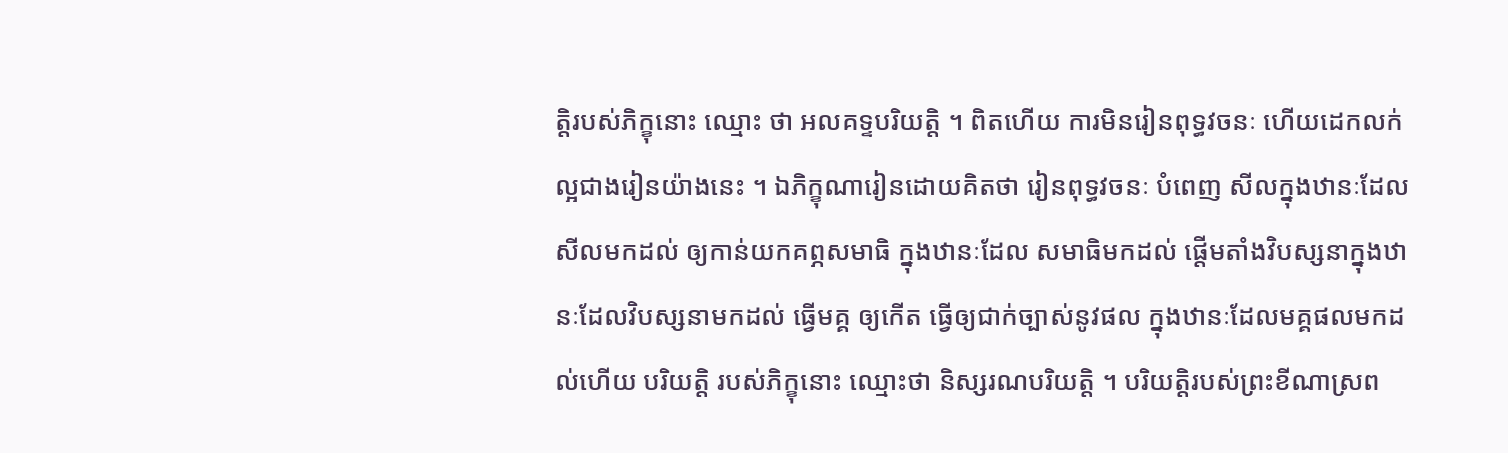ត្តិរបស់ភិក្ខុនោះ ឈ្មោះ ថា អលគទ្ទបរិយត្តិ ។ ពិតហើយ ការមិនរៀនពុទ្ធវចនៈ ហើយដេកលក់ ល្អជាងរៀនយ៉ាងនេះ ។ ឯភិក្ខុណារៀនដោយគិតថា រៀនពុទ្ធវចនៈ បំពេញ សីលក្នុងឋានៈដែលសីលមកដល់ ឲ្យកាន់យកគព្ភសមាធិ ក្នុងឋានៈដែល សមាធិមកដល់ ផ្តើមតាំងវិបស្សនាក្នុងឋានៈដែលវិបស្សនាមកដល់ ធ្វើមគ្គ ឲ្យកើត ធ្វើឲ្យជាក់ច្បាស់នូវផល ក្នុងឋានៈដែលមគ្គផលមកដល់ហើយ បរិយត្តិ របស់ភិក្ខុនោះ ឈ្មោះថា និស្សរណបរិយត្តិ ។ បរិយត្តិរបស់ព្រះខីណាស្រព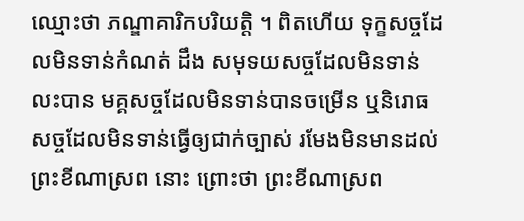ឈ្មោះថា ភណ្ឌាគារិកបរិយត្តិ ។ ពិតហើយ ទុក្ខសច្ចដែលមិនទាន់កំណត់ ដឹង សមុទយសច្ចដែលមិនទាន់លះបាន មគ្គសច្ចដែលមិនទាន់បានចម្រើន ឬនិរោធសច្ចដែលមិនទាន់ធ្វើឲ្យជាក់ច្បាស់ រមែងមិនមានដល់ព្រះខីណាស្រព នោះ ព្រោះថា ព្រះខីណាស្រព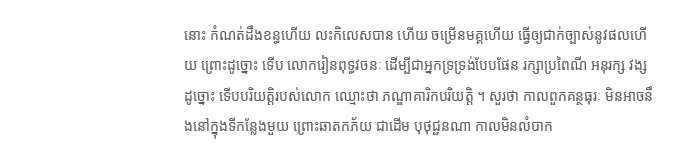នោះ កំណត់ដឹងខន្ធហើយ លះកិលេសបាន ហើយ ចម្រើនមគ្គហើយ ធ្វើឲ្យជាក់ច្បាស់នូវផលហើយ ព្រោះដូច្នោះ ទើប លោករៀនពុទ្ធវចនៈ ដើម្បីជាអ្នកទ្រទ្រង់បែបផែន រក្សាប្រពៃណី អនុរក្ស វង្ស ដូច្នោះ ទើបបរិយត្តិរបស់លោក ឈ្មោះថា ភណ្ឌាគារិកបរិយត្តិ ។ សួរថា កាលពួកគន្ថធុរៈ មិនអាចនឹងនៅក្នុងទីកន្លែងមួយ ព្រោះឆាតកភ័យ ជាដើម បុថុជ្ជនណា កាលមិនលំបាក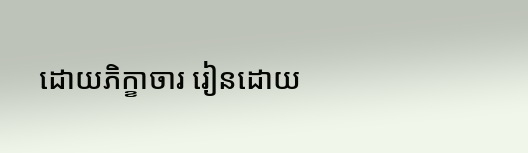ដោយភិក្ខាចារ រៀនដោយ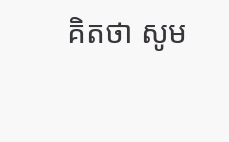គិតថា សូម